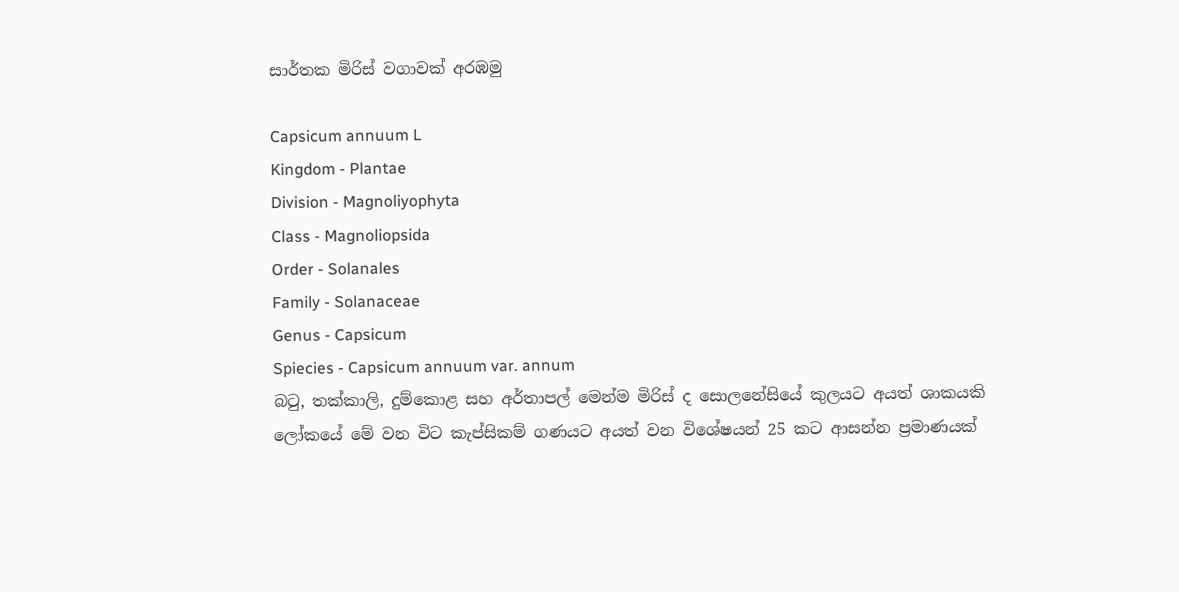සාර්තක මිරිස් වගාවක් අරඹමු

Capsicum annuum L
Kingdom - Plantae
Division - Magnoliyophyta
Class - Magnoliopsida
Order - Solanales
Family - Solanaceae
Genus - Capsicum
Spiecies - Capsicum annuum var. annum
බටු, තක්කාලි, දුම්කොළ සහ අර්තාපල් මෙන්ම මිරිස් ද සොලනේසියේ කුලයට අයත් ශාකයකි
ලෝකයේ මේ වන විට කැප්සිකම් ගණයට අයත් වන විශේෂයන් 25 කට ආසන්න ප්‍රමාණයක්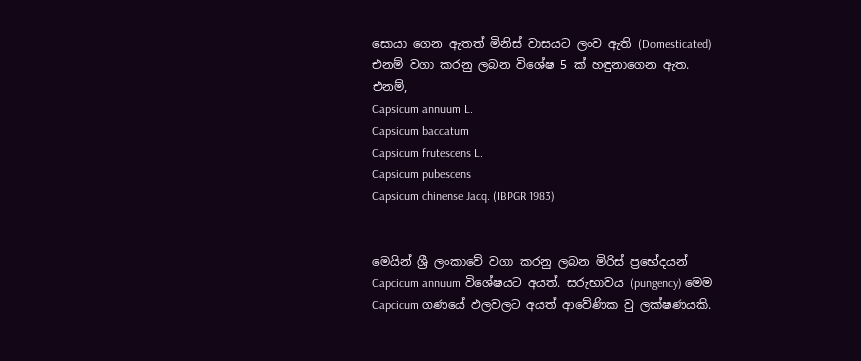සොයා ගෙන ඇතත් මිනිස් වාසයට ලංව ඇති (Domesticated) එනම් වගා කරනු ලබන විශේෂ 5 ක් හඳුනාගෙන ඇත.
එනම්,
Capsicum annuum L.
Capsicum baccatum
Capsicum frutescens L.
Capsicum pubescens
Capsicum chinense Jacq. (IBPGR 1983)


මෙයින් ශ්‍රී ලංකාවේ වගා කරනු ලබන මිරිස් ප්‍රභේදයන් Capcicum annuum විශේෂයට අයත්‍. සරුභාවය (pungency) මෙම Capcicum ගණයේ ඵලවලට අයත් ආවේණික වු ලක්ෂණයකි.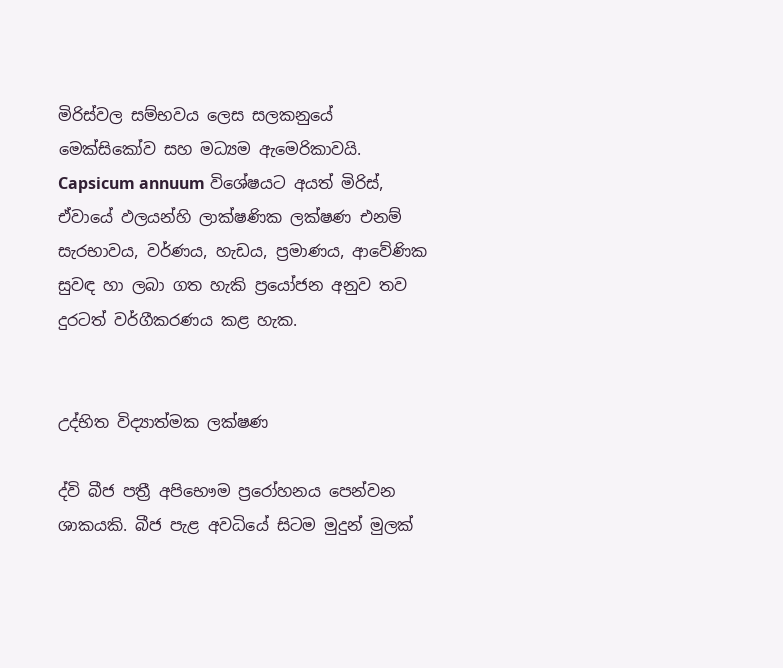මිරිස්වල සම්භවය ලෙස සලකනුයේ මෙක්සිකෝව සහ මධ්‍යම ඇමෙරිකාවයි. Capsicum annuum විශේෂයට අයත් මිරිස්, ඒවායේ ඵලයන්හි ලාක්ෂණික ලක්ෂණ එනම් සැරභාවය, වර්ණය, හැඩය, ප්‍රමාණය, ආවේණික සුවඳ හා ලබා ගත හැකි ප්‍රයෝජන අනුව තව දුරටත් වර්ගීකරණය කළ හැක.


උද්භිත විද්‍යාත්මක ලක්ෂණ

ද්වි බීජ පත්‍රී අපිභෞම ප්‍රරෝහනය පෙන්වන ශාකයකි. බීජ පැළ අවධියේ සිටම මුදුන් මුලක්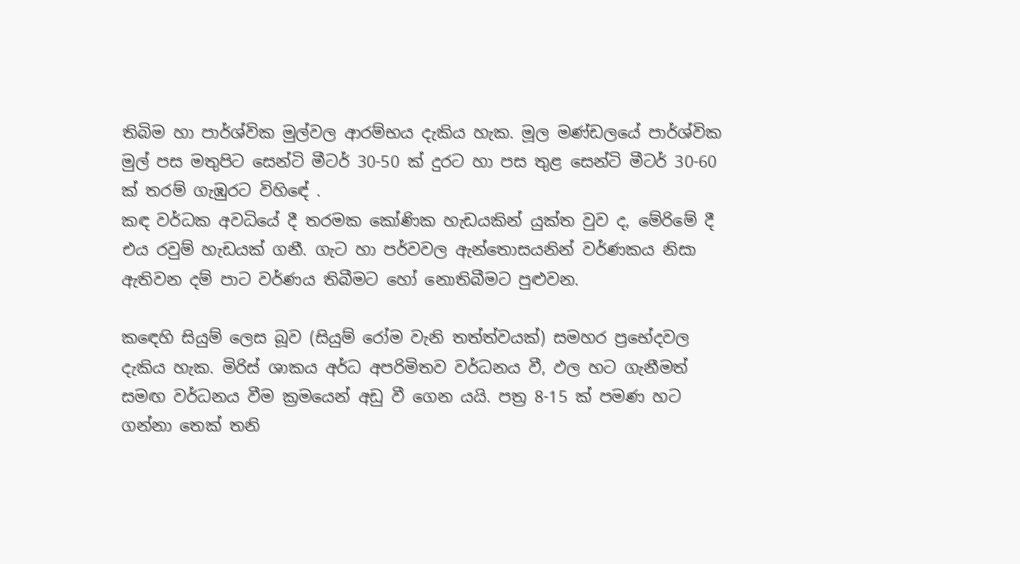තිබිම හා පාර්ශ්වික මුල්වල ආරම්භය දැකිය හැක. මූල මණ්ඩලයේ පාර්ශ්වික මුල් පස මතුපිට සෙන්ටි මීටර් 30-50 ක් දුරට හා පස තුළ සෙන්ටි මීටර් 30-60 ක් තරම් ගැඹුරට විහිඳේ .
කඳ වර්ධක අවධියේ දී තරමක කෝණික හැඩයකින් යුක්ත වුව ද, මේරිමේ දී එය රවුම් හැඩයක් ගනී. ගැට හා පර්වවල ඇන්තොසයනින් වර්ණකය නිසා ඇතිවන දම් පාට වර්ණය තිබීමට හෝ නොතිබීමට පුළුවන.

කඳෙහි සියුම් ලෙස බූව (සියුම් රෝම වැනි තත්ත්වයක්) සමහර ප්‍රභේදවල දැකිය හැක. මිරිස් ශාකය අර්ධ අපරිමිතව වර්ධනය වී, ඵල හට ගැනීමත් සමඟ වර්ධනය වීම ක්‍රමයෙන් අඩු වී ගෙන යයි. පත්‍ර 8-15 ක් පමණ හට ගන්නා තෙක් තනි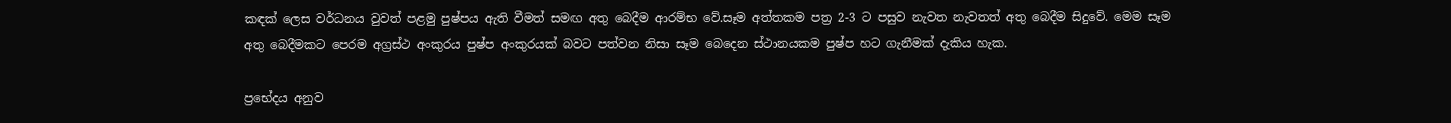කඳක් ලෙස වර්ධනය වුවත් පළමු පුෂ්පය ඇති වීමත් සමඟ අතු බෙදීම ආරම්භ වේ.සෑම අත්තකම පත්‍ර 2-3 ට පසුව නැවත නැවතත් අතු බෙදීම සිදුවේ. මෙම සෑම අතු බෙදීමකට පෙරම අග්‍රස්ථ අංකුරය පුෂ්ප අංකුරයක් බවට පත්වන නිසා සෑම බෙදෙන ස්ථානයකම පුෂ්ප හට ගැනීමක් දැකිය හැක.

ප්‍රභේදය අනුව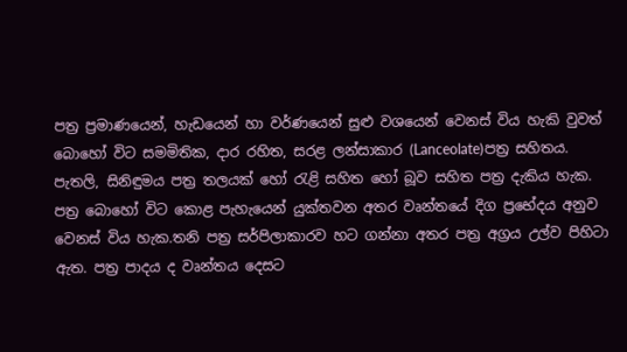පත්‍ර ප්‍රමාණයෙන්, හැඩයෙන් හා වර්ණයෙන් සුළු වශයෙන් වෙනස් විය හැකි වුවත් බොහෝ විට සමමිතික, දාර රහිත, සරළ ලන්සාකාර (Lanceolate)පත්‍ර සහිතය. පැතලි, සිනිඳුමය පත්‍ර තලයක් හෝ රැළි සහිත හෝ බූව සහිත පත්‍ර දැකිය හැක. පත්‍ර බොහෝ විට කොළ පැහැයෙන් යුක්තවන අතර වෘන්තයේ දිග ප්‍රභේදය අනුව වෙනස් විය හැක.තනි පත්‍ර සර්පිලාකාරව හට ගන්නා අතර පත්‍ර අග්‍රය උල්ව පිහිටා ඇත. පත්‍ර පාදය ද වෘන්තය දෙසට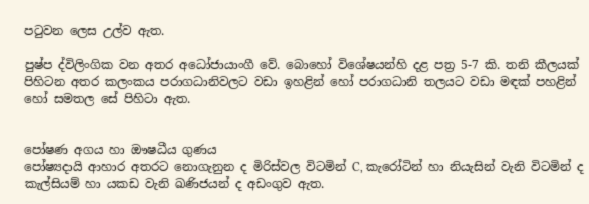පටුවන ලෙස උල්ව ඇත.

පුෂ්ප ද්විලිංගික වන අතර අධෝජායාංගී වේ. බොහෝ විශේෂයන්හි දළ පත්‍ර 5-7 කි. තනි කීලයක් පිහිටන අතර කලංකය පරාගධානිවලට වඩා ඉහළින් හෝ පරාගධානි තලයට වඩා මඳක් පහළින් හෝ සමතල සේ පිහිටා ඇත.


පෝෂණ අගය හා ඖෂධීය ගුණය
පෝෂ්‍යදායි ආහාර අතරට නොගැනුන ද මිරිස්වල විටමින් C, කැරෝටින් හා නියැසින් වැනි විටමින් ද කැල්සියම් හා යකඩ වැනි ඛණිජයන් ද අඩංගුව ඇත.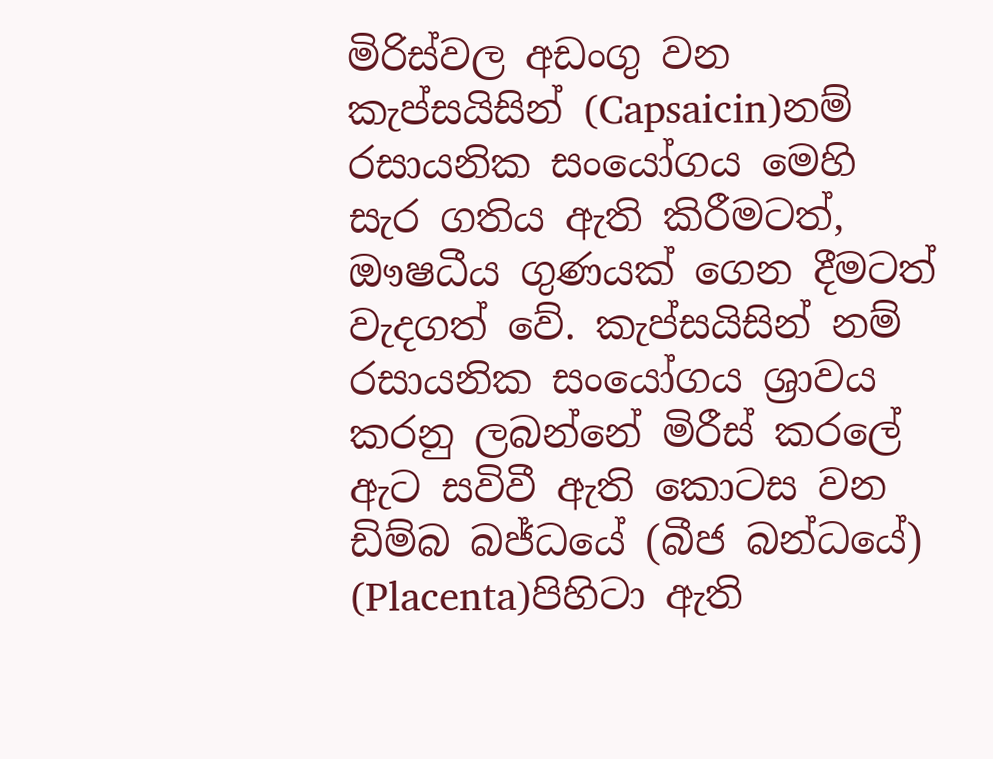මිරිස්වල අඩංගු වන කැප්සයිසින් (Capsaicin)නම් රසායනික සංයෝගය මෙහි සැර ගතිය ඇති කිරීමටත්, ඖෂධීය ගුණයක් ගෙන දීමටත් වැදගත් වේ. කැප්සයිසින් නම් රසායනික සංයෝගය ශ්‍රාවය කරනු ලබන්නේ මිරීස් කරලේ ඇට සවිවී ඇති කොටස වන ඩිම්බ බජ්ධයේ (බීජ බන්ධයේ) (Placenta)පිහිටා ඇති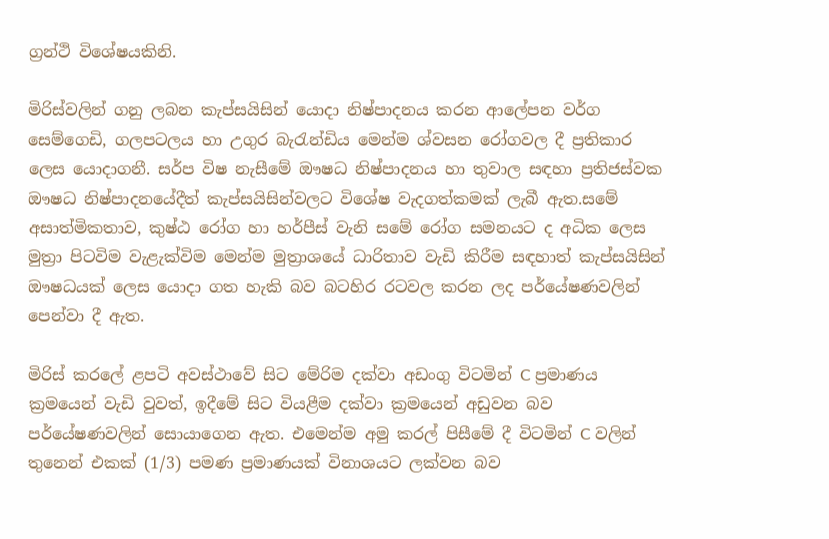ග්‍රන්ථි විශේෂයකිනි.

මිරිස්වලින් ගනු ලබන කැප්සයිසින් යොදා නිෂ්පාදනය කරන ආලේපන වර්ග සෙම්ගෙඩි, ගලපටලය හා උගුර බැරැන්ඩිය මෙන්ම ශ්වසන රෝගවල දී ප්‍රතිකාර ලෙස යොදාගනී. සර්ප විෂ නැසීමේ ඖෂධ නිෂ්පාදනය හා තුවාල සඳහා ප්‍රතිජස්වක ඖෂධ නිෂ්පාදනයේදීත් කැප්සයිසින්වලට විශේෂ වැදගත්කමක් ලැබී ඇත.සමේ අසාත්මිකතාව, කුෂ්ඨ රෝග හා හර්පීස් වැනි සමේ රෝග සමනයට ද අධික ලෙස මුත්‍රා පිටවිම වැළැක්විම මෙන්ම මුත්‍රාශයේ ධාරිතාව වැඩි කිරීම සඳහාත් කැප්සයිසින් ඖෂධයක් ලෙස යොදා ගත හැකි බව බටහිර රටවල කරන ලද පර්යේෂණවලින් පෙන්වා දී ඇත.

මිරිස් කරලේ ළපටි අවස්ථාවේ සිට මේරිම දක්වා අඩංගු විටමින් C ප්‍රමාණය ක්‍රමයෙන් වැඩි වුවත්, ඉදීමේ සිට වියළීම දක්වා ක්‍රමයෙන් අඩුවන බව පර්යේෂණවලින් සොයාගෙන ඇත. එමෙන්ම අමු කරල් පිසීමේ දී විටමින් C වලින් තුනෙන් එකක් (1/3) පමණ ප්‍රමාණයක් විනාශයට ලක්වන බව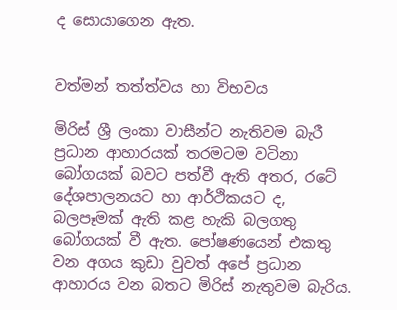ද සොයාගෙන ඇත.


වත්මන් තත්ත්වය හා විභවය

මිරිස් ශ්‍රී ලංකා වාසීන්ට නැතිවම බැරී ප්‍රධාන ආහාරයක් තරමටම වටිනා බෝගයක් බවට පත්වී ඇති අතර, රටේ දේශපාලනයට හා ආර්ථිකයට ද, බලපෑමක් ඇති කළ හැකි බලගතු බෝගයක් වී ඇත. පෝෂණයෙන් එකතු වන අගය කුඩා වුවත් අපේ ප්‍රධාන ආහාරය වන බතට මිරිස් නැතුවම බැරිය.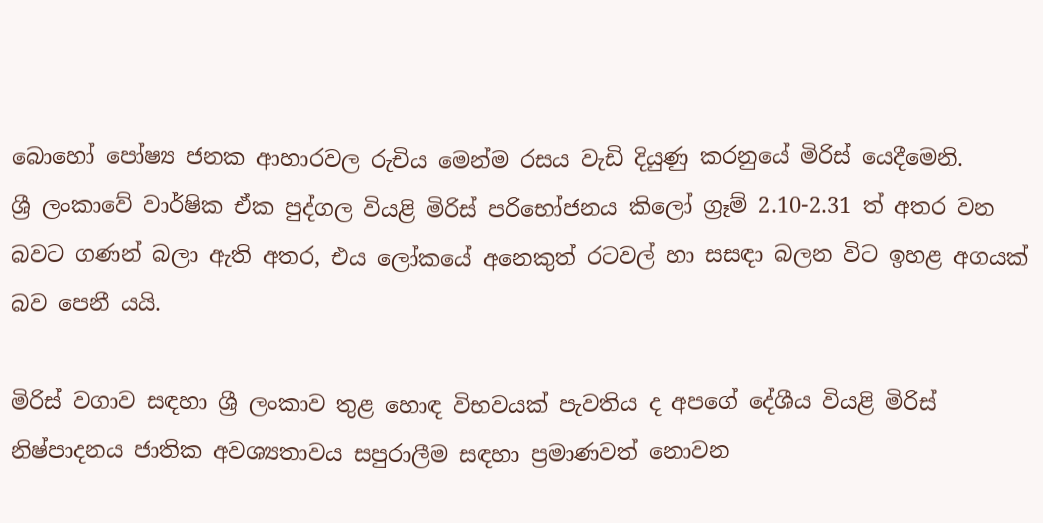බොහෝ පෝෂ්‍ය ජනක ආහාරවල රුචිය මෙන්ම රසය වැඩි දියුණු කරනුයේ මිරිස් යෙදීමෙනි.
ශ්‍රී ලංකාවේ වාර්ෂික ඒක පුද්ගල වියළි මිරිස් පරිභෝජනය කිලෝ ග්‍රෑම් 2.10-2.31 ත් අතර වන බවට ගණන් බලා ඇති අතර, එය ලෝකයේ අනෙකුත් රටවල් හා සසඳා බලන විට ඉහළ අගයක් බව පෙනී යයි.

මිරිස් වගාව සඳහා ශ්‍රී ලංකාව තුළ හොඳ විභවයක් පැවතිය ද අපගේ දේශීය වියළි මිරිස් නිෂ්පාදනය ජාතික අවශ්‍යතාවය සපුරාලීම සඳහා ප්‍රමාණවත් නොවන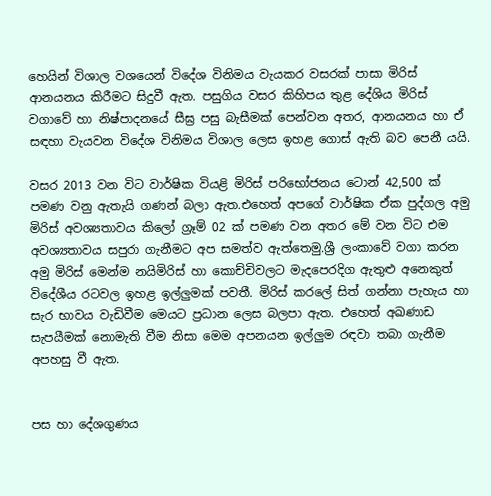හෙයින් විශාල වශයෙන් විදේශ විනිමය වැයකර වසරක් පාසා මිරිස් ආනයනය කිරීමට සිදුවී ඇත. පසුගිය වසර කිහිපය තුළ දේශිය මිරිස් වගාවේ හා නිෂ්පාදනයේ සීඝ්‍ර පසු බැසීමක් පෙන්වන අතර, ආනයනය හා ඒ සඳහා වැයවන විදේශ විනිමය විශාල ලෙස ඉහළ ගොස් ඇති බව පෙනී යයි.

වසර 2013 වන විට වාර්ෂික වියළි මිරිස් පරිභෝජනය ටොන් 42,500 ක් පමණ වනු ඇතැයි ගණන් බලා ඇත.එහෙත් අපගේ වාර්ෂික ඒක පුද්ගල අමු මිරිස් අවශ්‍යතාවය කිලෝ ග්‍රෑම් 02 ක් පමණ වන අතර මේ වන විට එම අවශ්‍යතාවය සපුරා ගැනීමට අප සමත්ව ඇත්තෙමු.ශ්‍රී ලංකාවේ වගා කරන අමු මිරිස් මෙන්ම නයිමිරිස් හා කොච්චිවලට මැදපෙරදිග ඇතුළු අනෙකුත් විදේශීය රටවල ඉහළ ඉල්ලුමක් පවතී. මිරිස් කරලේ සිත් ගන්නා පැහැය හා සැර භාවය වැඩිවීම මෙයට ප්‍රධාන ලෙස බලපා ඇත. එහෙත් අඛණාඩ සැපයීමක් නොමැති වීම නිසා මෙම අපනයන ඉල්ලුම රඳවා තබා ගැනීම අපහසු වී ඇත.


පස හා දේශගුණය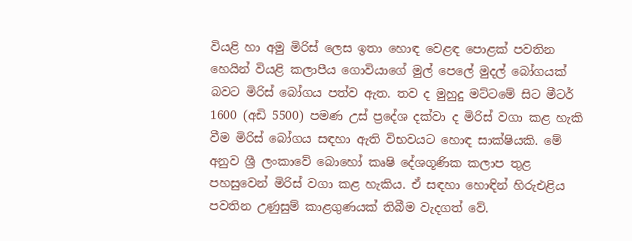වියළි හා අමු මිරිස් ලෙස ඉතා හොඳ වෙළඳ පොළක් පවතින හෙයින් වියළි කලාපීය ගොවියාගේ මුල් පෙලේ මුදල් බෝගයක් බවට මිරිස් බෝගය පත්ව ඇත. තව ද මුහුදු මට්ටමේ සිට මීටර් 1600 (අඩි 5500) පමණ උස් ප්‍රදේශ දක්වා ද මිරිස් වගා කළ හැකි වීම මිරිස් බෝගය සඳහා ඇති විභවයට හොඳ සාක්ෂියකි. මේ අනුව ශ්‍රී ලංකාවේ බොහෝ කෘෂි දේශගූණික කලාප තුළ පහසුවෙන් මිරිස් වගා කළ හැකිය. ඒ සඳහා හොඳින් හිරුඑළිය පවතින උණුසුම් කාළගුණයක් තිබීම වැදගත් වේ.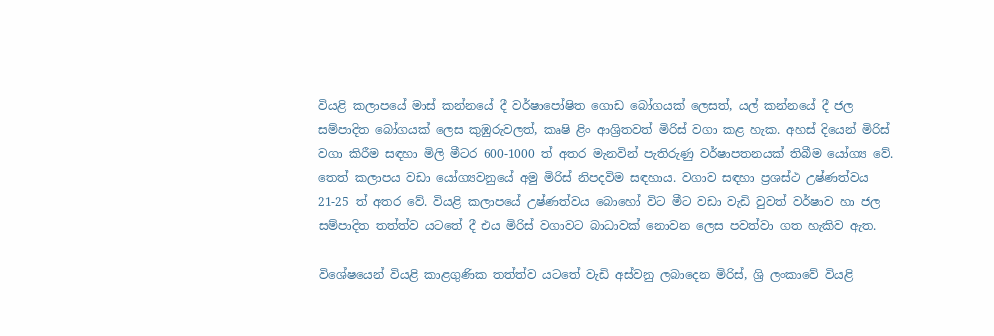වියළි කලාපයේ මාස් කන්නයේ දී වර්ෂාපෝෂිත ගොඩ බෝගයක් ලෙසත්, යල් කන්නයේ දී ජල සම්පාදිත බෝගයක් ලෙස කුඹුරුවලත්, කෘෂි ළිං ආශ්‍රිතවත් මිරිස් වගා කළ හැක. අහස් දියෙන් මිරිස් වගා කිරීම සඳහා මිලි මීටර 600-1000 ත් අතර මැනවින් පැතිරුණු වර්ෂාපතනයක් තිබීම යෝග්‍ය වේ. තෙත් කලාපය වඩා යෝග්‍යවනුයේ අමු මිරිස් නිපදවිම සඳහාය. වගාව සඳහා ප්‍රශස්ථ උෂ්ණත්වය 21-25 ත් අතර වේ. වියළි කලාපයේ උෂ්ණත්වය බොහෝ විට මීට වඩා වැඩි වුවත් වර්ෂාව හා ජල සම්පාදිත තත්ත්ව යටතේ දී එය මිරිස් වගාවට බාධාවක් නොවන ලෙස පවත්වා ගත හැකිව ඇත.

විශේෂයෙන් වියළි කාළගුණික තත්ත්ව යටතේ වැඩි අස්වනු ලබාදෙන මිරිස්, ශ්‍රි ලංකාවේ වියළි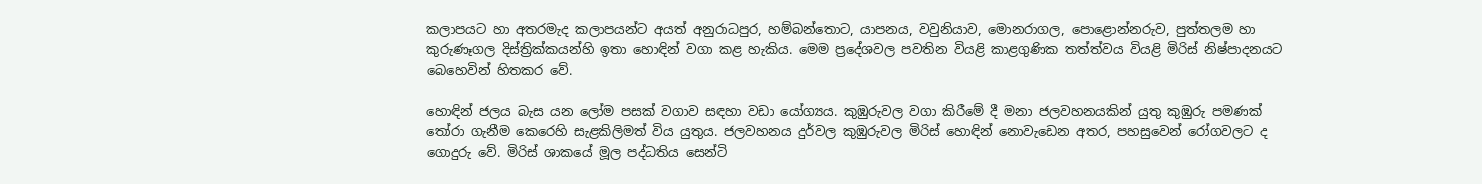කලාපයට හා අතරමැද කලාපයන්ට අයත් අනුරාධපුර, හම්බන්තොට, යාපනය, වවුනියාව, මොනරාගල, පොළොන්නරුව, පුත්තලම හා කුරුණෑගල දිස්ත්‍රික්කයන්හි ඉතා හොඳින් වගා කළ හැකිය. මෙම ප්‍රදේශවල පවතින වියළි කාළගුණික තත්ත්වය වියළි මිරිස් නිෂ්පාදනයට බෙහෙවින් හිතකර වේ.

හොඳින් ජලය බැස යන ලෝම පසක් වගාව සඳහා වඩා යෝග්‍යය. කුඹුරුවල වගා කිරීමේ දී මනා ජලවහනයකින් යුතු කුඹුරු පමණක් තෝරා ගැනීම කෙරෙහි සැළකිලිමත් විය යුතුය. ජලවහනය දුර්වල කුඹුරුවල මිරිස් හොඳින් නොවැඩෙන අතර, පහසුවෙන් රෝගවලට ද ගොදුරු වේ. මිරිස් ශාකයේ මූල පද්ධතිය සෙන්ටි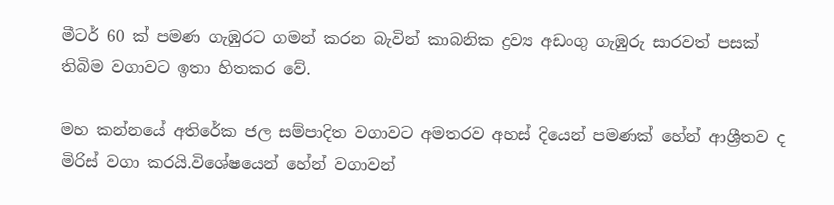මීටර් 60 ක් පමණ ගැඹුරට ගමන් කරන බැවින් කාබනික ද්‍රව්‍ය අඩංගු ගැඹුරු සාරවත් පසක් තිබිම වගාවට ඉතා හිතකර වේ.

මහ කන්නයේ අතිරේක ජල සම්පාදිත වගාවට අමතරව අහස් දියෙන් පමණක් හේන් ආශ්‍රීතව ද මිරිස් වගා කරයි.විශේෂයෙන් හේන් වගාවන්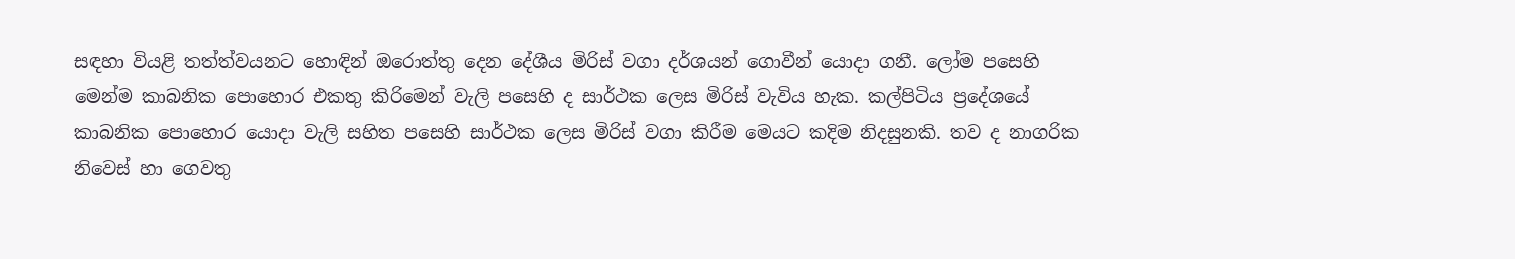සඳහා වියළි තත්ත්වයනට හොඳින් ඔරොත්තු දෙන දේශීය මිරිස් වගා දර්ශයන් ගොවීන් යොදා ගනී. ලෝම පසෙහි මෙන්ම කාබනික පොහොර එකතු කිරිමෙන් වැලි පසෙහි ද සාර්ථක ලෙස මිරිස් වැවිය හැක. කල්පිටිය ප්‍රදේශයේ කාබනික පොහොර යොදා වැලි සහිත පසෙහි සාර්ථක ලෙස මිරිස් වගා කිරීම මෙයට කදිම නිදසුනකි. තව ද නාගරික නිවෙස් හා ගෙවතු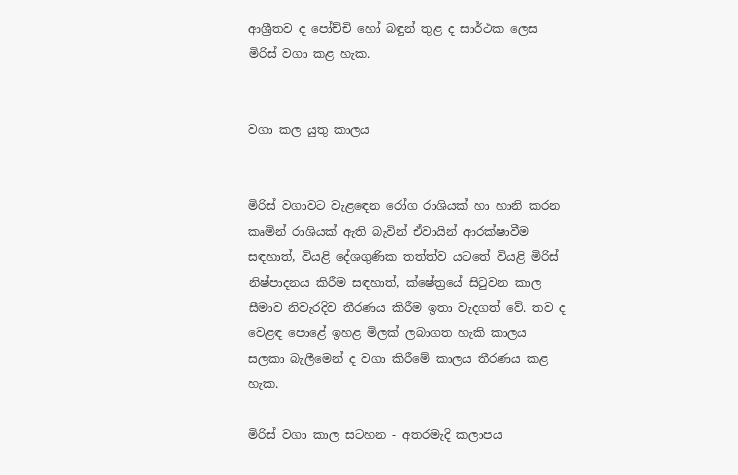ආශ්‍රීතව ද පෝච්චි හෝ බඳුන් තුළ ද සාර්ථක ලෙස මිරිස් වගා කළ හැක.


වගා කල යුතු කාලය


මිරිස් වගාවට වැළඳෙන රෝග රාශියක් හා හානි කරන කෘමින් රාශියක් ඇති බැවින් ඒවායින් ආරක්ෂාවීම සඳහාත්, වියළි දේශගුණික තත්ත්ව යටතේ වියළි මිරිස් නිෂ්පාදනය කිරීම සඳහාත්, ක්ෂේත්‍රයේ සිටුවන කාල සීමාව නිවැරදිව තීරණය කිරීම ඉතා වැදගත් වේ. තව ද වෙළඳ පොළේ ඉහළ මිලක් ලබාගත හැකි කාලය සලකා බැලීමෙන් ද වගා කිරීමේ කාලය තීරණය කළ හැක.

මිරිස් වගා කාල සටහන - අතරමැදි කලාපය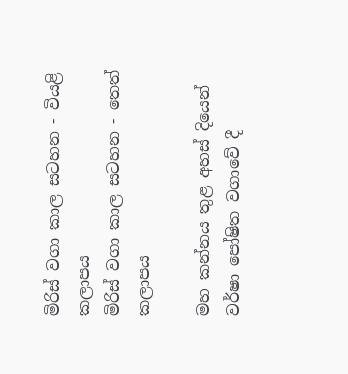මිරිස් වගා කාල සටහන - වියළි කලාපය
මිරිස් වගා කාල සටහන - තෙත් කලාපය

මහ කන්නය තුළ අහස් දියෙන්
වර්ෂා පෝෂිත වගාවේ දී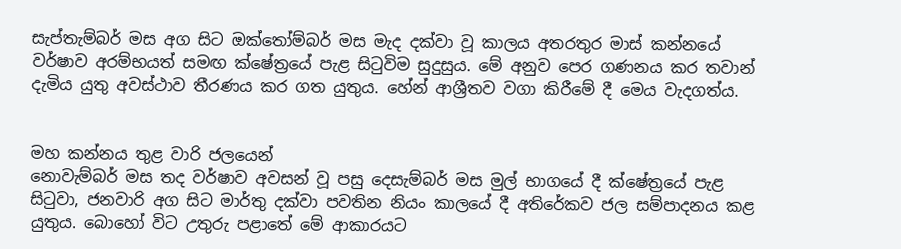සැප්තැම්බර් මස අග සිට ඔක්තෝම්බර් මස මැද දක්වා වූ කාලය අතරතුර මාස් කන්නයේ වර්ෂාව අරම්භයත් සමඟ ක්ෂේත්‍රයේ පැළ සිටුවිම සුදුසුය. මේ අනුව පෙර ගණනය කර තවාන් දැමිය යුතු අවස්ථාව තීරණය කර ගත යුතුය. හේන් ආශ්‍රීතව වගා කිරීමේ දී මෙය වැදගත්ය.


මහ කන්නය තුළ වාරි ජලයෙන්
නොවැම්බර් මස තද වර්ෂාව අවසන් වූ පසු දෙසැම්බර් මස මුල් භාගයේ දී ක්ෂේත්‍රයේ පැළ සිටුවා, ජනවාරි අග සිට මාර්තු දක්වා පවතින නියං කාලයේ දී අතිරේකව ජල සම්පාදනය කළ යුතුය. බොහෝ විට උතුරු පළාතේ මේ ආකාරයට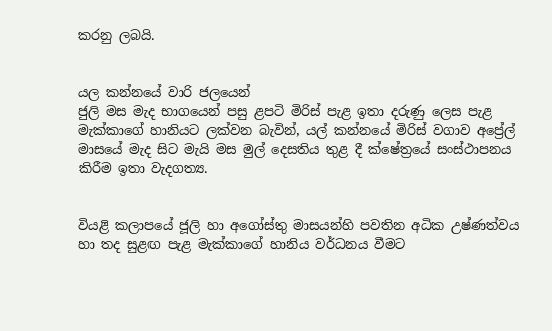කරනු ලබයි.


යල කන්නයේ වාරි ජලයෙන්
ජුලි මස මැද භාගයෙන් පසු ළපටි මිරිස් පැළ ඉතා දරුණු ලෙස පැළ මැක්කාගේ හානියට ලක්වන බැවින්, යල් කන්නයේ මිරිස් වගාව අප්‍රේල් මාසයේ මැද සිට මැයි මස මුල් දෙසතිය තුළ දී ක්ෂේත්‍රයේ සංස්ථාපනය කිරීම ඉතා වැදගත්‍ය.


වියළි කලාපයේ ජූලි හා අගෝස්තු මාසයන්හි පවතින අධික උෂ්ණත්වය හා තද සුළඟ පැළ මැක්කාගේ හානිය වර්ධනය වීමට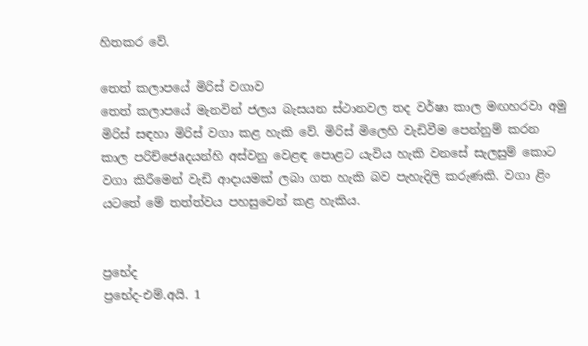හිතකර වේ.

තෙත් කලාපයේ මිරිස් වගාව
තෙත් කලාපයේ මැනවින් ජලය බැසයන ස්ථානවල තද වර්ෂා කාල මඟහරවා අමු මිරිස් සඳහා මිරිස් වගා කළ හැකි වේ. මිරිස් මිලෙහි වැඩිවීම පෙන්නුම් කරන කාල පරිච්ජෙaදයන්හි අස්වනු වෙළඳ පොළට යැවිය හැකි වනසේ සැලසුම් කොට වගා කිරීමෙන් වැඩි ආදායමක් ලබා ගත හැකි බව පැහැදිලි කරුණකි. වගා ළිං යටතේ මේ තත්ත්වය පහසුවෙන් කළ හැකිය.


ප්‍රභේද
ප්‍රභේද-එම්.අයි. 1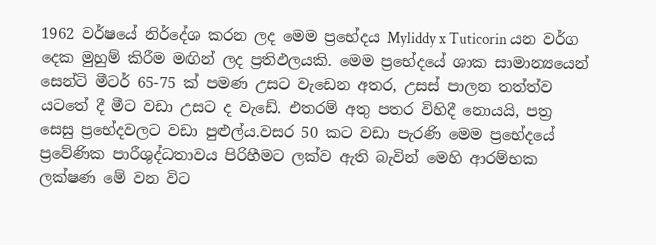1962 වර්ෂයේ නිර්දේශ කරන ලද මෙම ප්‍රභේදය Myliddy x Tuticorin යන වර්ග දෙක මුහුම් කිරීම මඟින් ලද ප්‍රතිඵලයකි. මෙම ප්‍රභේදයේ ශාක සාමාන්‍යයෙන් සෙන්ටි මීටර් 65-75 ක් පමණ උසට වැඩෙන අතර, උසස් පාලන තත්ත්ව යටතේ දී මීට වඩා උසට ද වැඩේ. එතරම් අතු පතර විහිදී නොයයි, පත්‍ර සෙසු ප්‍රභේදවලට වඩා පුළුල්ය.වසර 50 කට වඩා පැරණි මෙම ප්‍රභේදයේ ප්‍රවේණික පාරීශුද්ධතාවය පිරිහීමට ලක්ව ඇති බැවින් මෙහි ආරම්භක ලක්ෂණ මේ වන විට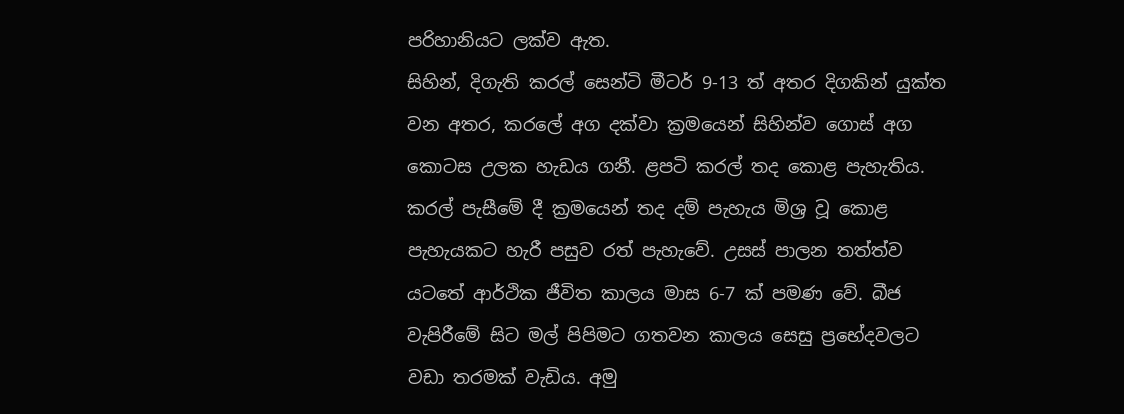පරිහානියට ලක්ව ඇත.
සිහින්, දිගැති කරල් සෙන්ටි මීටර් 9-13 ත් අතර දිගකින් යුක්ත වන අතර, කරලේ අග දක්වා ක්‍රමයෙන් සිහින්ව ගොස් අග කොටස උලක හැඩය ගනී. ළපටි කරල් තද කොළ පැහැතිය. කරල් පැසීමේ දී ක්‍රමයෙන් තද දම් පැහැය මිශ්‍ර වූ කොළ පැහැයකට හැරී පසුව රත් පැහැවේ. උසස් පාලන තත්ත්ව යටතේ ආර්ථික ජීවිත කාලය මාස 6-7 ක් පමණ වේ. බීජ වැපිරීමේ සිට මල් පිපිමට ගතවන කාලය සෙසු ප්‍රභේදවලට වඩා තරමක් වැඩිය. අමු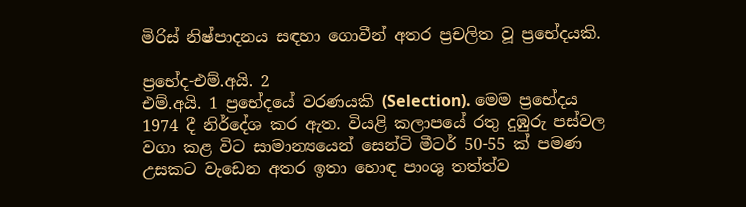මිරිස් නිෂ්පාදනය සඳහා ගොවීන් අතර ප්‍රචලිත වූ ප්‍රභේදයකි.

ප්‍රභේද-එම්.අයි. 2
එම්.අයි. 1 ප්‍රභේදයේ වරණයකි (Selection). මෙම ප්‍රභේදය 1974 දී නිර්දේශ කර ඇත. වියළි කලාපයේ රතු දුඹුරු පස්වල වගා කළ විට සාමාන්‍යයෙන් සෙන්ටි මීටර් 50-55 ක් පමණ උසකට වැඩෙන අතර ඉතා හොඳ පාංශු තත්ත්ව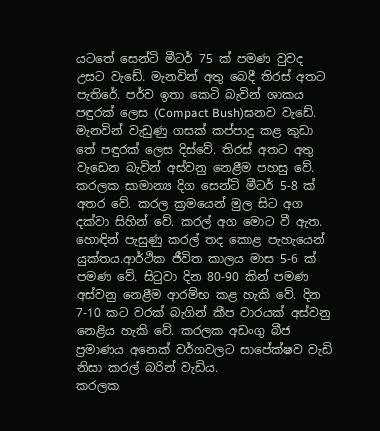යටතේ සෙන්ටි මීටර් 75 ක් පමණ වුවද උසට වැඩේ. මැනවින් අතු බෙදී තිරස් අතට පැතිරේ. පර්ව ඉතා කෙටි බැවින් ශාකය පඳුරක් ලෙස (Compact Bush)ඝනව වැඩේ. මැනවින් වැඩුණු ගසක් කප්පාදු කළ කුඩා තේ පඳුරක් ලෙස දිස්වේ. තිරස් අතට අතු වැඩෙන බැවින් අස්වනු නෙළීම පහසු වේ.
කරලක සාමාන්‍ය දිග සෙන්ටි මීටර් 5-8 ක් අතර වේ. කරල ක්‍රමයෙන් මුල සිට අග දක්වා සිහින් වේ. කරල් අග මොට වී ඇත. හොඳින් පැසුණු කරල් තද කොළ පැහැයෙන් යුක්තය.ආර්ථික ජීවිත කාලය මාස 5-6 ක් පමණ වේ. සිටුවා දින 80-90 කින් පමණ අස්වනු නෙළීම ආරම්භ කළ හැකි වේ. දින 7-10 කට වරක් බැගින් කීප වාරයක් අස්වනු නෙළිය හැකි වේ. කරලක අඩංගු බීජ ප්‍රමාණය අනෙක් වර්ගවලට සාපේක්ෂව වැඩි නිසා කරල් බරින් වැඩිය.
කරලක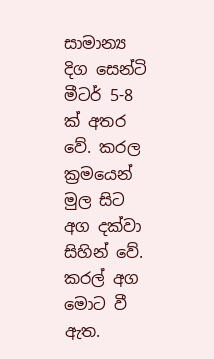සාමාන්‍ය දිග සෙන්ටි මීටර් 5-8 ක් අතර වේ. කරල ක්‍රමයෙන් මුල සිට අග දක්වා සිහින් වේ. කරල් අග මොට වී ඇත.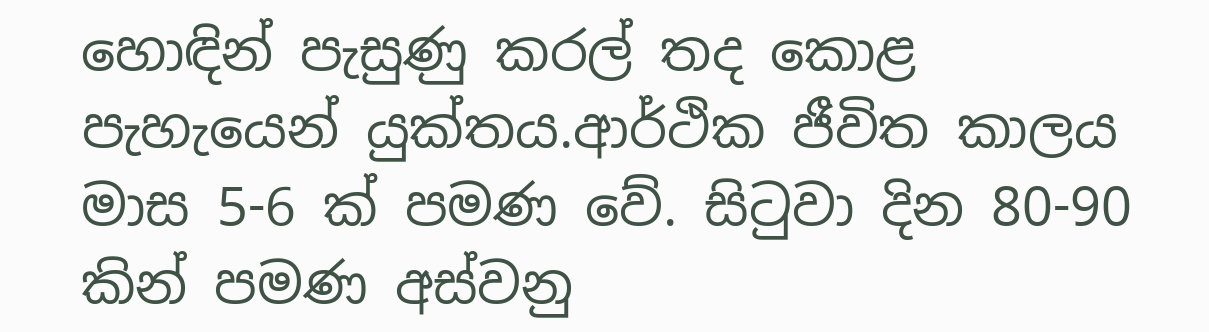හොඳින් පැසුණු කරල් තද කොළ පැහැයෙන් යුක්තය.ආර්ථික ජීවිත කාලය මාස 5-6 ක් පමණ වේ. සිටුවා දින 80-90 කින් පමණ අස්වනු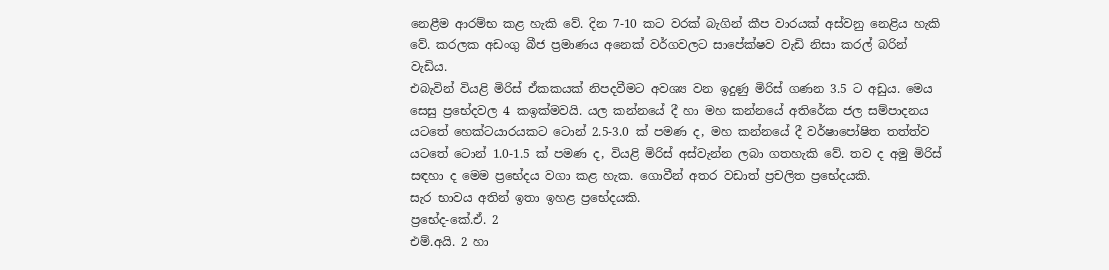නෙළීම ආරම්භ කළ හැකි වේ. දින 7-10 කට වරක් බැගින් කීප වාරයක් අස්වනු නෙළිය හැකි වේ. කරලක අඩංගු බීජ ප්‍රමාණය අනෙක් වර්ගවලට සාපේක්ෂව වැඩි නිසා කරල් බරින් වැඩිය.
එබැවින් වියළි මිරිස් ඒකකයක් නිපදවීමට අවශ්‍ය වන ඉදුණු මිරිස් ගණන 3.5 ට අඩුය. මෙය සෙසු ප්‍රභේදවල 4 කඉක්මවයි. යල කන්නයේ දී හා මහ කන්නයේ අතිරේක ජල සම්පාදනය යටතේ හෙක්ටයාරයකට ටොන් 2.5-3.0 ක් පමණ ද, මහ කන්නයේ දී වර්ෂාපෝෂිත තත්ත්ව යටතේ ටොන් 1.0-1.5 ක් පමණ ද, වියළි මිරිස් අස්වැන්න ලබා ගතහැකි වේ. තව ද අමු මිරිස් සඳහා ද මෙම ප්‍රභේදය වගා කළ හැක. ගොවීන් අතර වඩාත් ප්‍රචලිත ප්‍රභේදයකි.
සැර භාවය අතින් ඉතා ඉහළ ප්‍රභේදයකි.
ප්‍රභේද-කේ.ඒ. 2
එම්.අයි. 2 හා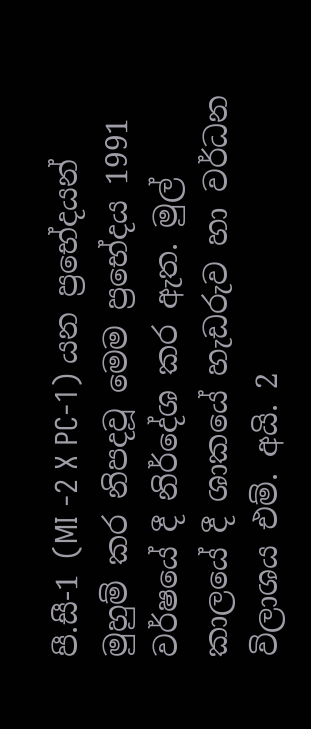පී.සී-1 (MI -2 X PC-1) යන ප්‍රභේදයන් මුහුම් කර නිපදවූ මෙම ප්‍රභේදය 1991 වර්ෂයේ දී නිර්දේශ කර ඇත. මුල් කාලයේ දී ශාකයේ හැඩරුව හා වර්ධන විලාශය එම්. අයි. 2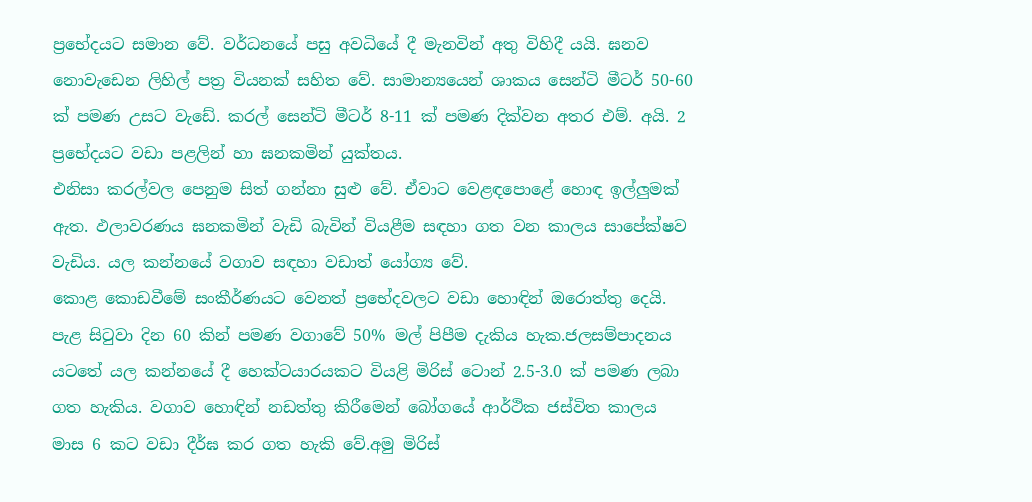ප්‍රභේදයට සමාන වේ. වර්ධනයේ පසු අවධියේ දී මැනවින් අතු විහිදී යයි. ඝනව නොවැඩෙන ලිහිල් පත්‍ර වියනක් සහිත වේ. සාමාන්‍යයෙන් ශාකය සෙන්ටි මීටර් 50-60 ක් පමණ උසට වැඩේ. කරල් සෙන්ටි මීටර් 8-11 ක් පමණ දික්වන අතර එම්. අයි. 2 ප්‍රභේදයට වඩා පළලින් හා ඝනකමින් යුක්තය.
එනිසා කරල්වල පෙනුම සිත් ගන්නා සුළු වේ. ඒවාට වෙළඳපොළේ හොඳ ඉල්ලුමක් ඇත. ඵලාවරණය ඝනකමින් වැඩි බැවින් වියළීම සඳහා ගත වන කාලය සාපේක්ෂව වැඩිය. යල කන්නයේ වගාව සඳහා වඩාත් යෝග්‍ය වේ.
කොළ කොඩවීමේ සංකීර්ණයට වෙනත් ප්‍රභේදවලට වඩා හොඳින් ඔරොත්තු දෙයි. පැළ සිටුවා දින 60 කින් පමණ වගාවේ 50% මල් පිපීම දැකිය හැක.ජලසම්පාදනය යටතේ යල කන්නයේ දී හෙක්ටයාරයකට වියළි මිරිස් ටොන් 2.5-3.0 ක් පමණ ලබා ගත හැකිය. වගාව හොඳින් නඩත්තු කිරීමෙන් බෝගයේ ආර්ථික ජස්විත කාලය මාස 6 කට වඩා දීර්ඝ කර ගත හැකි වේ.අමු මිරිස්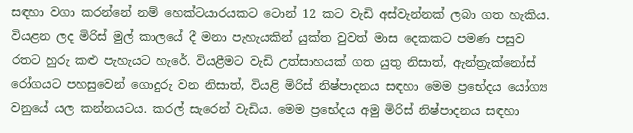සඳහා වගා කරන්නේ නම් හෙක්ටයාරයකට ටොන් 12 කට වැඩි අස්වැන්නක් ලබා ගත හැකිය.
වියළන ලද මිරිස් මුල් කාලයේ දී මනා පැහැයකින් යුක්ත වුවත් මාස දෙකකට පමණ පසුව රතට හුරු කළු පැහැයට හැරේ. වියළීමට වැඩි උත්සාහයක් ගත යුතු නිසාත්, ඇන්ත්‍රැක්නෝස් රෝගයට පහසුවෙන් ගොදුරු වන නිසාත්, වියළි මිරිස් නිෂ්පාදනය සඳහා මෙම ප්‍රභේදය යෝග්‍ය වනුයේ යල කන්නයටය. කරල් සැරෙන් වැඩිය. මෙම ප්‍රභේදය අමු මිරිස් නිෂ්පාදනය සඳහා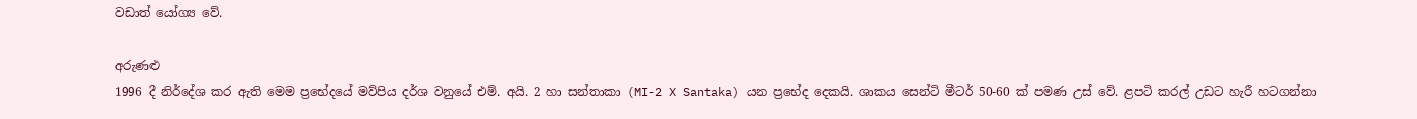වඩාත් යෝග්‍ය වේ.

අරුණළු
1996 දී නිර්දේශ කර ඇති මෙම ප්‍රභේදයේ මව්පිය දර්ශ වනුයේ එම්. අයි. 2 හා සන්තාකා (MI-2 X Santaka) යන ප්‍රභේද දෙකයි. ශාකය සෙන්ටි මීටර් 50-60 ක් පමණ උස් වේ. ළපටි කරල් උඩට හැරී හටගන්නා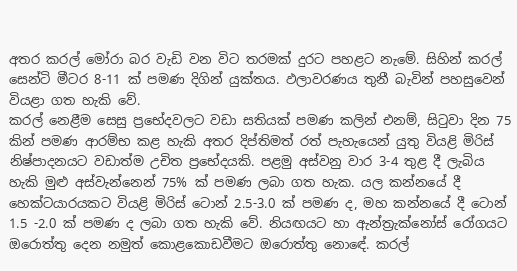අතර කරල් මෝරා බර වැඩි වන විට තරමක් දුරට පහළට නැමේ. සිහින් කරල් සෙන්ටි මීටර 8-11 ක් පමණ දිගින් යුක්තය. ඵලාවරණය තුනී බැවින් පහසුවෙන් වියළා ගත හැකි වේ.
කරල් නෙළීම සෙසු ප්‍රභේදවලට වඩා සතියක් පමණ කලින් එනම්, සිටුවා දින 75 කින් පමණ ආරම්භ කළ හැකි අතර දිප්තිමත් රත් පැහැයෙන් යුතු වියළි මිරිස් නිෂ්පාදනයට වඩාත්ම උචිත ප්‍රභේදයකි. පළමු අස්වනු වාර 3-4 තුළ දී ලැබිය හැකි මුළු අස්වැන්නෙන් 75% ක් පමණ ලබා ගත හැක. යල කන්නයේ දී හෙක්ටයාරයකට වියළි මිරිස් ටොන් 2.5-3.0 ක් පමණ ද, මහ කන්නයේ දී ටොන් 1.5 -2.0 ක් පමණ ද ලබා ගත හැකි වේ. නියඟයට හා ඇන්ත්‍රැක්නෝස් රෝගයට ඔරොත්තු දෙන නමුත් කොළකොඩවීමට ඔරොත්තු නොඳේ. කරල්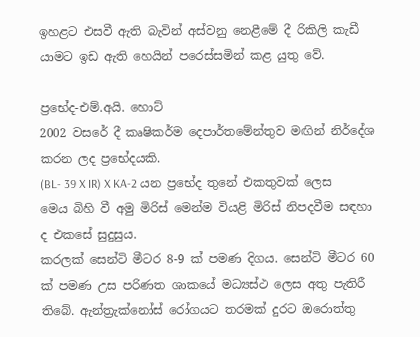ඉහළට එසවී ඇති බැවින් අස්වනු නෙළීමේ දී රිකිලි කැඩී යාමට ඉඩ ඇති හෙයින් පරෙස්සමින් කළ යුතු වේ.

ප්‍රභේද-එම්.අයි. හොට්
2002 වසරේ දී කෘෂිකර්ම දෙපාර්තමේන්තුව මඟින් නිර්දේශ කරන ලද ප්‍රභේදයකි.
(BL- 39 X IR) X KA-2 යන ප්‍රභේද තුනේ එකතුවක් ලෙස මෙය බිහි වී අමු මිරිස් මෙන්ම වියළි මිරිස් නිපදවීම සඳහා ද එකසේ සුදුසුය.
කරලක් සෙන්ටි මීටර 8-9 ක් පමණ දිගය. සෙන්ටි මීටර 60 ක් පමණ උස පරිණත ශාකයේ මධ්‍යස්ථ ලෙස අතු පැතිරී තිබේ. ඇන්ත්‍රැක්නෝස් රෝගයට තරමක් දුරට ඔරොත්තු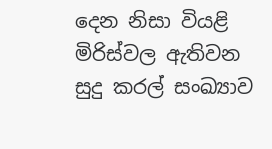දෙන නිසා වියළි මිරිස්වල ඇතිවන සුදු කරල් සංඛ්‍යාව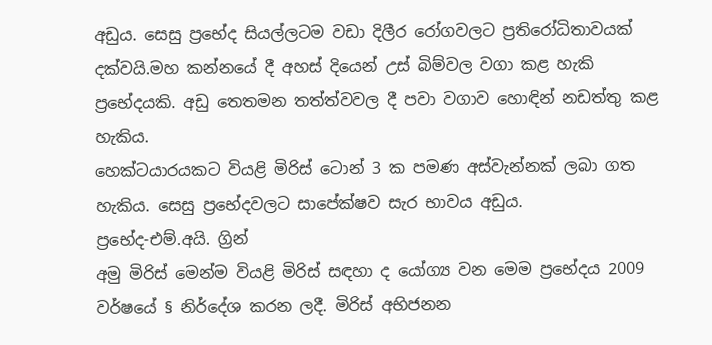අඩුය. සෙසු ප්‍රභේද සියල්ලටම වඩා දිලීර රෝගවලට ප්‍රතිරෝධිතාවයක් දක්වයි.මහ කන්නයේ දී අහස් දියෙන් උස් බිම්වල වගා කළ හැකි ප්‍රභේදයකි. අඩු තෙතමන තත්ත්වවල දී පවා වගාව හොඳින් නඩත්තු කළ හැකිය.
හෙක්ටයාරයකට වියළි මිරිස් ටොන් 3 ක පමණ අස්වැන්නක් ලබා ගත හැකිය. සෙසු ප්‍රභේදවලට සාපේක්ෂව සැර භාවය අඩුය.
ප්‍රභේද-එම්.අයි. ග්‍රින්
අමු මිරිස් මෙන්ම වියළි මිරිස් සඳහා ද යෝග්‍ය වන මෙම ප්‍රභේදය 2009 වර්ෂයේ § නිර්දේශ කරන ලදී. මිරිස් අභිජනන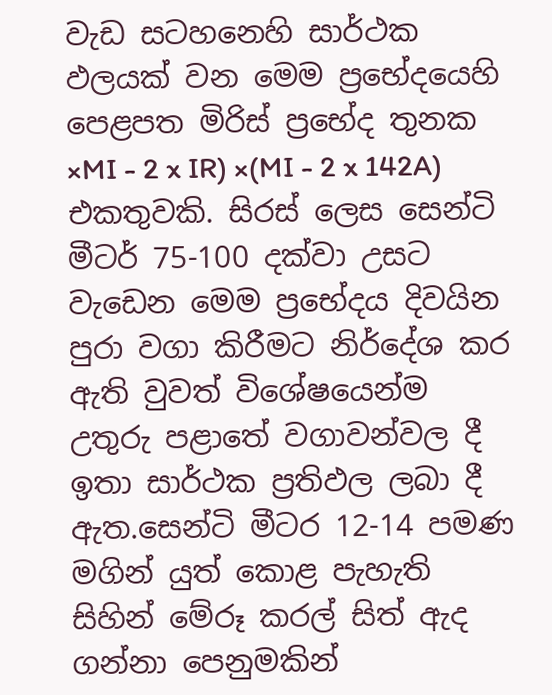වැඩ සටහනෙහි සාර්ථක ඵලයක් වන මෙම ප්‍රභේදයෙහි පෙළපත මිරිස් ප්‍රභේද තුනක ×MI - 2 x IR) ×(MI - 2 x 142A) එකතුවකි. සිරස් ලෙස සෙන්ටි මීටර් 75-100 දක්වා උසට වැඩෙන මෙම ප්‍රභේදය දිවයින පුරා වගා කිරීමට නිර්දේශ කර ඇති වුවත් විශේෂයෙන්ම උතුරු පළාතේ වගාවන්වල දී ඉතා සාර්ථක ප්‍රතිඵල ලබා දී ඇත.සෙන්ටි මීටර 12-14 පමණ මගින් යුත් කොළ පැහැති සිහින් මේරූ කරල් සිත් ඇද ගන්නා පෙනුමකින්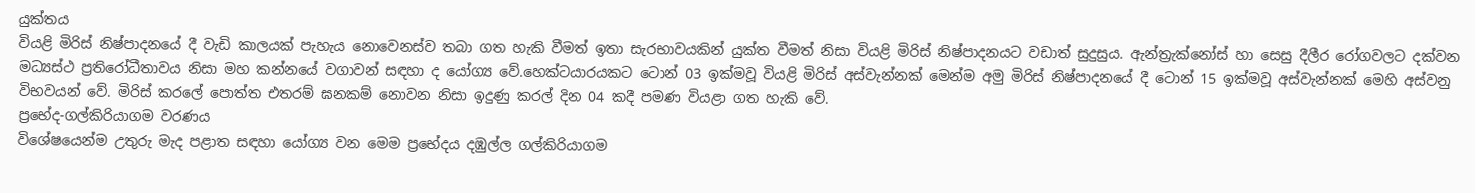යුක්තය
වියළි මිරිස් නිෂ්පාදනයේ දී වැඩි කාලයක් පැහැය නොවෙනස්ව තබා ගත හැකි වීමත් ඉතා සැරභාවයකින් යුක්ත වීමත් නිසා වියළි මිරිස් නිෂ්පාදනයට වඩාත් සුදුසුය. ඇන්ත්‍රැක්නෝස් හා සෙසු දීලීර රෝගවලට දක්වන මධ්‍යස්ථ ප්‍රතිරෝධීතාවය නිසා මහ කන්නයේ වගාවන් සඳහා ද යෝග්‍ය වේ.හෙක්ටයාරයකට ටොන් 03 ඉක්මවූ වියළි මිරිස් අස්වැන්නක් මෙන්ම අමු මිරිස් නිෂ්පාදනයේ දී ටොන් 15 ඉක්මවූ අස්වැන්නක් මෙහි අස්වනු විභවයන් වේ. මිරිස් කරලේ පොත්ත එතරම් ඝනකම් නොවන නිසා ඉදුණු කරල් දින 04 කදී පමණ වියළා ගත හැකි වේ.
ප්‍රභේද-ගල්කිරියාගම වරණය
විශේෂයෙන්ම උතුරු මැද පළාත සඳහා යෝග්‍ය වන මෙම ප්‍රභේදය දඹුල්ල ගල්කිරියාගම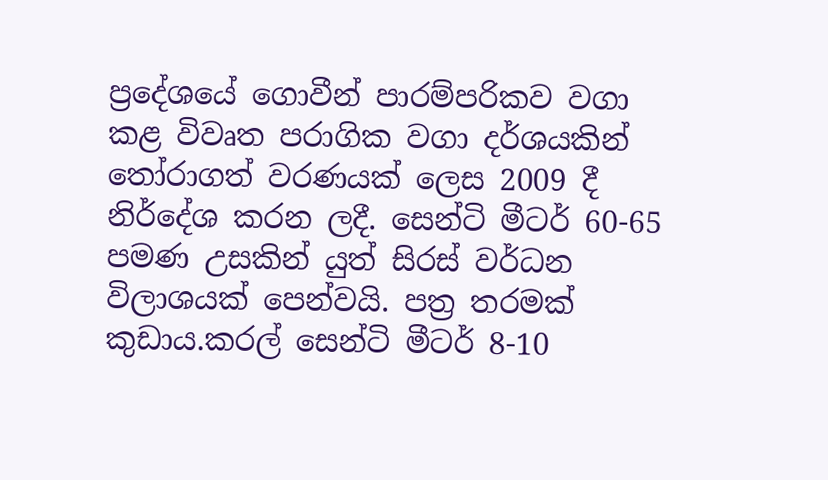ප්‍රදේශයේ ගොවීන් පාරම්පරිකව වගා කළ විවෘත පරාගික වගා දර්ශයකින් තෝරාගත් වරණයක් ලෙස 2009 දී නිර්දේශ කරන ලදී. සෙන්ටි මීටර් 60-65 පමණ උසකින් යුත් සිරස් වර්ධන විලාශයක් පෙන්වයි. පත්‍ර තරමක් කුඩාය.කරල් සෙන්ටි මීටර් 8-10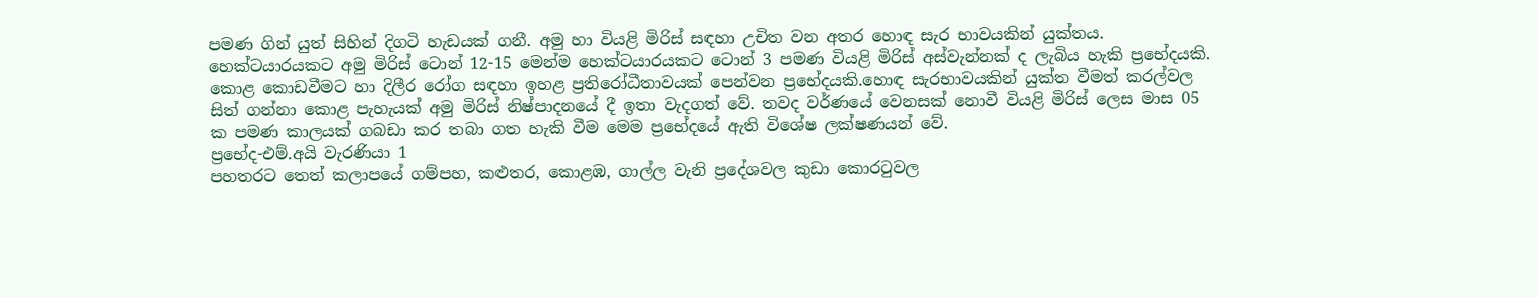පමණ ගින් යුත් සිහින් දිගටි හැඩයක් ගනී. අමු හා වියළි මිරිස් සඳහා උචිත වන අතර හොඳ සැර භාවයකින් යුක්තය. හෙක්ටයාරයකට අමු මිරිස් ටොන් 12-15 මෙන්ම හෙක්ටයාරයකට ටොන් 3 පමණ වියළි මිරිස් අස්වැන්නක් ද ලැබිය හැකි ප්‍රභේදයකි.
කොළ කොඩවීමට හා දිලීර රෝග සඳහා ඉහළ ප්‍රතිරෝධීතාවයක් පෙන්වන ප්‍රභේදයකි.හොඳ සැරභාවයකින් යුක්ත වීමත් කරල්වල සිත් ගන්නා කොළ පැහැයක් අමු මිරිස් නිෂ්පාදනයේ දී ඉතා වැදගත් වේ. තවද වර්ණයේ වෙනසක් නොවී වියළි මිරිස් ලෙස මාස 05 ක පමණ කාලයක් ගබඩා කර තබා ගත හැකි වීම මෙම ප්‍රභේදයේ ඇති විශේෂ ලක්ෂණයන් වේ.
ප්‍රභේද-එම්.අයි වැරණියා 1
පහතරට තෙත් කලාපයේ ගම්පහ, කළුතර, කොළඹ, ගාල්ල වැනි ප්‍රදේශවල කුඩා කොරටුවල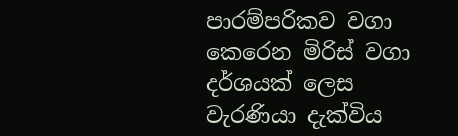පාරම්පරිකව වගා කෙරෙන මිරිස් වගා දර්ශයක් ලෙස වැරණියා දැක්විය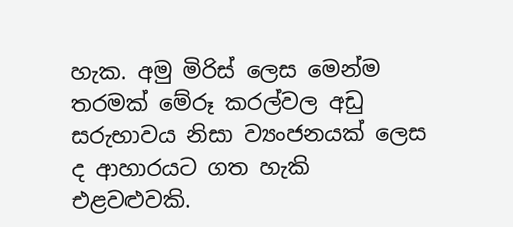හැක. අමු මිරිස් ලෙස මෙන්ම තරමක් මේරූ කරල්වල අඩු සරුභාවය නිසා ව්‍යංජනයක් ලෙස ද ආහාරයට ගත හැකි එළවළුවකි.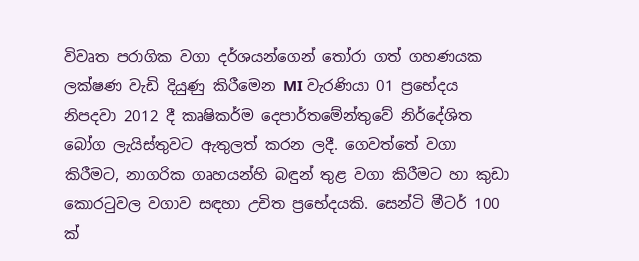විවෘත පරාගික වගා දර්ශයන්ගෙන් තෝරා ගත් ගහණයක ලක්ෂණ වැඩි දියුණු කිරීමෙන MI වැරණියා 01 ප්‍රභේදය නිපදවා 2012 දී කෘෂිකර්ම දෙපාර්තමේන්තුවේ නිර්දේශිත බෝග ලැයිස්තුවට ඇතුලත් කරන ලදී. ගෙවත්තේ වගා කිරීමට, නාගරික ගෘහයන්හි බඳුන් තුළ වගා කිරීමට හා කුඩා කොරටුවල වගාව සඳහා උචිත ප්‍රභේදයකි. සෙන්ටි මීටර් 100 ක්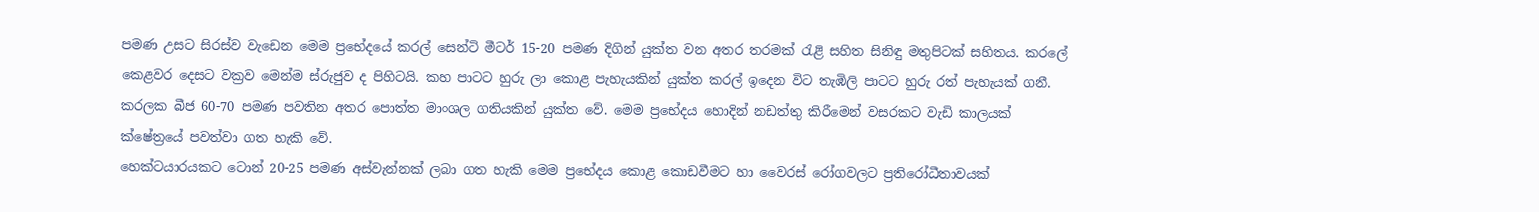පමණ උසට සිරස්ව වැඩෙන මෙම ප්‍රභේදයේ කරල් සෙන්ටි මීටර් 15-20 පමණ දිගින් යුක්ත වන අතර තරමක් රැළි සහිත සිනිඳු මතුපිටක් සහිතය. කරලේ කෙළවර දෙසට වක්‍රව මෙන්ම ස්රුජුව ද පිහිටයි. කහ පාටට හුරු ලා කොළ පැහැයකින් යුක්ත කරල් ඉදෙන විට තැඹිලි පාටට හුරු රත් පැහැයක් ගනී. කරලක බීජ 60-70 පමණ පවතින අතර පොත්ත මාංශල ගතියකින් යුක්ත වේ. මෙම ප්‍රභේදය හොදින් නඩත්තු කිරීමෙන් වසරකට වැඩි කාලයක් ක්ෂේත්‍රයේ පවත්වා ගත හැකි වේ.
හෙක්ටයාරයකට ටොන් 20-25 පමණ අස්වැන්නක් ලබා ගත හැකි මෙම ප්‍රභේදය කොළ කොඩවීමට හා වෛරස් රෝගවලට ප්‍රතිරෝධීතාවයක්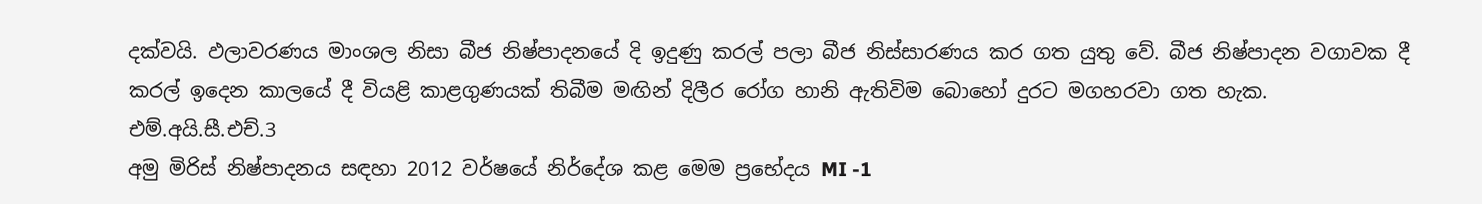දක්වයි. ඵලාවරණය මාංශල නිසා බීජ නිෂ්පාදනයේ දි ඉදුණු කරල් පලා බීජ නිස්සාරණය කර ගත යුතු වේ. බීජ නිෂ්පාදන වගාවක දී කරල් ඉදෙන කාලයේ දී වියළි කාළගුණයක් තිබීම මඟින් දිලීර රෝග හානි ඇතිවිම බොහෝ දුරට මගහරවා ගත හැක.
එම්.අයි.සී.එච්.3
අමු මිරිස් නිෂ්පාදනය සඳහා 2012 වර්ෂයේ නිර්දේශ කළ මෙම ප්‍රභේදය MI -1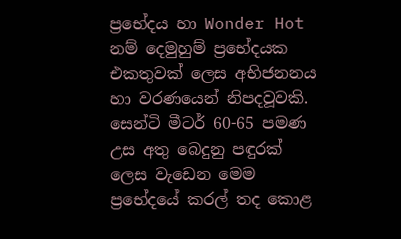ප්‍රභේදය හා Wonder Hot නම් දෙමුහුම් ප්‍රභේදයක එකතුවක් ලෙස අභිජනනය හා වරණයෙන් නිපදවූවකි.
සෙන්ටි මීටර් 60-65 පමණ උස අතු බෙදුනු පඳුරක් ලෙස වැඩෙන මෙම ප්‍රභේදයේ කරල් තද කොළ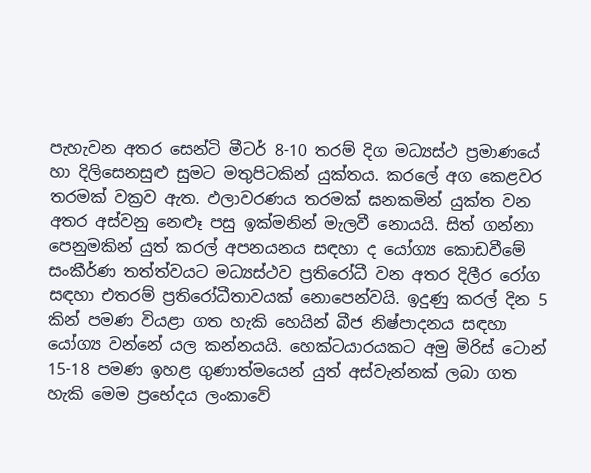පැහැවන අතර සෙන්ටි මීටර් 8-10 තරම් දිග මධ්‍යස්ථ ප්‍රමාණයේ හා දිලිසෙනසුළු සුමට මතුපිටකින් යුක්තය. කරලේ අග කෙළවර තරමක් වක්‍රව ඇත. ඵලාවරණය තරමක් ඝනකමින් යුක්ත වන අතර අස්වනු නෙළූ පසු ඉක්මනින් මැලවී නොයයි. සිත් ගන්නා පෙනුමකින් යුත් කරල් අපනයනය සඳහා ද යෝග්‍ය කොඩවීමේ සංකීර්ණ තත්ත්වයට මධ්‍යස්ථව ප්‍රතිරෝධී වන අතර දිලීර රෝග සඳහා එතරම් ප්‍රතිරෝධීතාවයක් නොපෙන්වයි. ඉදුණු කරල් දින 5 කින් පමණ වියළා ගත හැකි හෙයින් බීජ නිෂ්පාදනය සඳහා යෝග්‍ය වන්නේ යල කන්නයයි. හෙක්ටයාරයකට අමු මිරිස් ටොන් 15-18 පමණ ඉහළ ගුණාත්මයෙන් යුත් අස්වැන්නක් ලබා ගත හැකි මෙම ප්‍රභේදය ලංකාවේ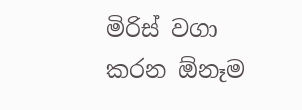මිරිස් වගා කරන ඕනෑම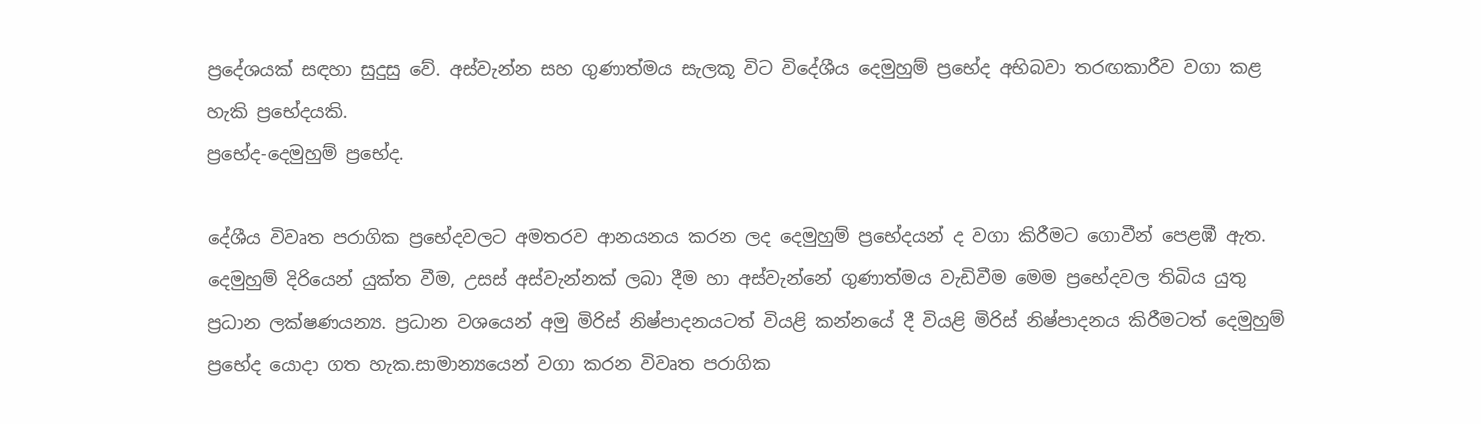ප්‍රදේශයක් සඳහා සුදුසු වේ. අස්වැන්න සහ ගුණාත්මය සැලකූ විට විදේශීය දෙමුහුම් ප්‍රභේද අභිබවා තරඟකාරීව වගා කළ හැකි ප්‍රභේදයකි.
ප්‍රභේද-දෙමුහුම් ප්‍රභේද.

දේශීය විවෘත පරාගික ප්‍රභේදවලට අමතරව ආනයනය කරන ලද දෙමුහුම් ප්‍රභේදයන් ද වගා කිරීමට ගොවීන් පෙළඹී ඇත.
දෙමුහුම් දිරියෙන් යුක්ත වීම, උසස් අස්වැන්නක් ලබා දීම හා අස්වැන්නේ ගුණාත්මය වැඩිවීම මෙම ප්‍රභේදවල තිබිය යුතු ප්‍රධාන ලක්ෂණයන්‍ය. ප්‍රධාන වශයෙන් අමු මිරිස් නිෂ්පාදනයටත් වියළි කන්නයේ දී වියළි මිරිස් නිෂ්පාදනය කිරීමටත් දෙමුහුම් ප්‍රභේද යොදා ගත හැක.සාමාන්‍යයෙන් වගා කරන විවෘත පරාගික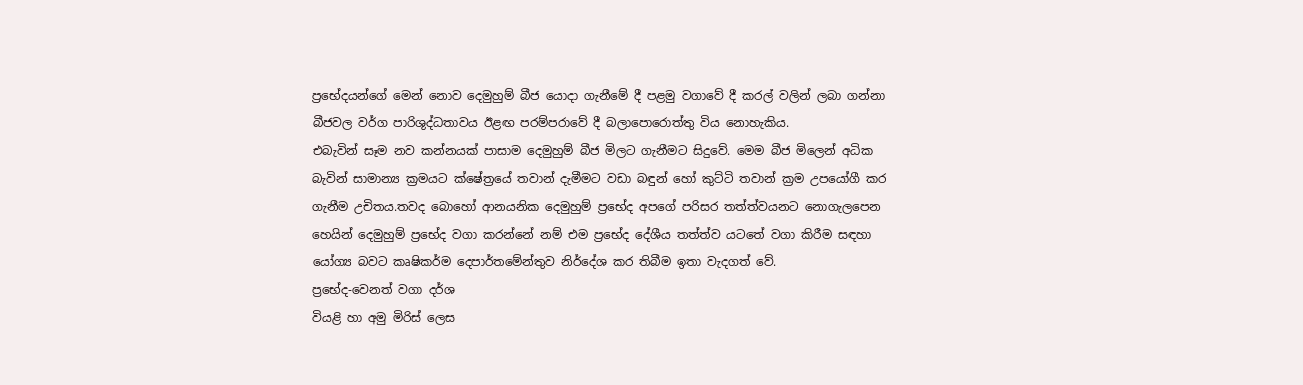ප්‍රභේදයන්ගේ මෙන් නොව දෙමුහුම් බීජ යොදා ගැනීමේ දී පළමු වගාවේ දී කරල් වලින් ලබා ගන්නා බීජවල වර්ග පාරිශුද්ධතාවය ඊළඟ පරම්පරාවේ දී බලාපොරොත්තු විය නොහැකිය.
එබැවින් සෑම නව කන්නයක් පාසාම දෙමුහුම් බීජ මිලට ගැනීමට සිදුවේ. මෙම බීජ මිලෙන් අධික බැවින් සාමාන්‍ය ක්‍රමයට ක්ෂේත්‍රයේ තවාන් දැමීමට වඩා බඳුන් හෝ කුට්ටි තවාන් ක්‍රම උපයෝගී කර ගැනීම උචිතය.තවද බොහෝ ආනයනික දෙමුහුම් ප්‍රභේද අපගේ පරිසර තත්ත්වයනට නොගැලපෙන හෙයින් දෙමුහුම් ප්‍රභේද වගා කරන්නේ නම් එම ප්‍රභේද දේශීය තත්ත්ව යටතේ වගා කිරීම සඳහා යෝග්‍ය බවට කෘෂිකර්ම දෙපාර්තමේන්තුව නිර්දේශ කර තිබීම ඉතා වැදගත් වේ.
ප්‍රභේද-වෙනත් වගා දර්ශ
වියළි හා අමු මිරිස් ලෙස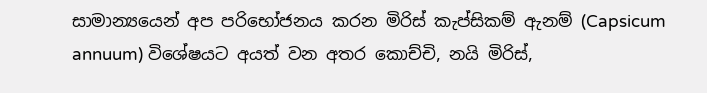සාමාන්‍යයෙන් අප පරිභෝජනය කරන මිරිස් කැප්සිකම් ඇනම් (Capsicum annuum) විශේෂයට අයත් වන අතර කොච්චි, නයි මිරිස්,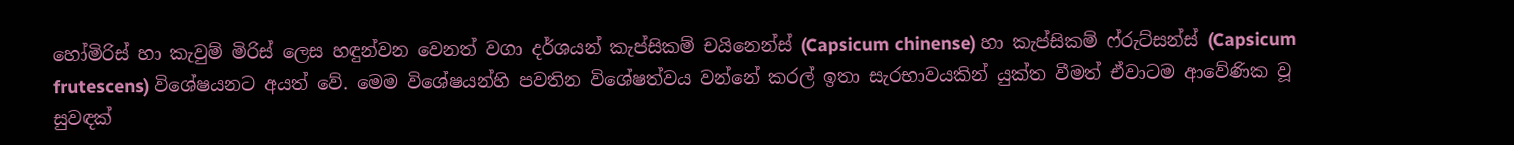හෝමිරිස් හා කැවුම් මිරිස් ලෙස හඳුන්වන වෙනත් වගා දර්ශයන් කැප්සිකම් චයිනෙන්ස් (Capsicum chinense) හා කැප්සිකම් ෆ්රුට්සන්ස් (Capsicum frutescens) විශේෂයනට අයත් වේ. මෙම විශේෂයන්හි පවතින විශේෂත්වය වන්නේ කරල් ඉතා සැරභාවයකින් යුක්ත වීමත් ඒවාටම ආවේණික වූ සුවඳක්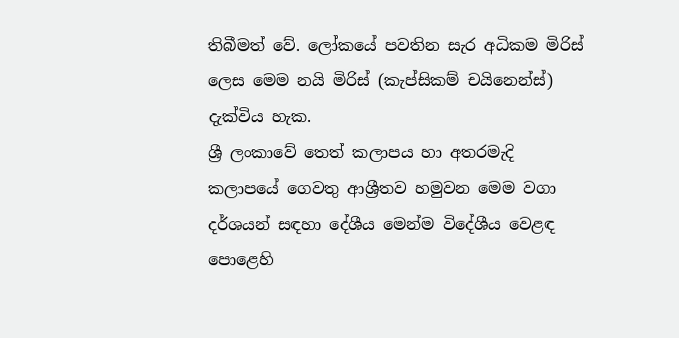තිබීමත් වේ. ලෝකයේ පවතින සැර අධිකම මිරිස් ලෙස මෙම නයි මිරිස් (කැප්සිකම් චයිනෙන්ස්) දැක්විය හැක.
ශ්‍රී ලංකාවේ තෙත් කලාපය හා අතරමැදි කලාපයේ ගෙවතු ආශ්‍රීතව හමුවන මෙම වගා දර්ශයන් සඳහා දේශීය මෙන්ම විදේශීය වෙළඳ පොළෙහි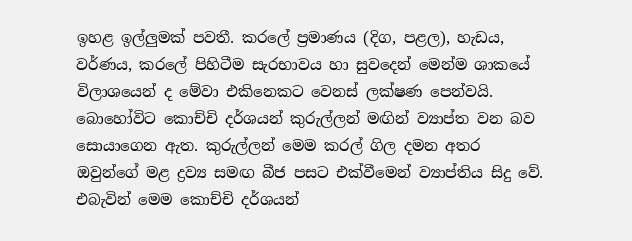ඉහළ ඉල්ලුමක් පවතී. කරලේ ප්‍රමාණය (දිග, පළල), හැඩය, වර්ණය, කරලේ පිහිටීම සැරභාවය හා සුවදෙන් මෙන්ම ශාකයේ විලාශයෙන් ද මේවා එකිනෙකට වෙනස් ලක්ෂණ පෙන්වයි. බොහෝවිට කොච්චි දර්ශයන් කුරුල්ලන් මඟින් ව්‍යාප්ත වන බව සොයාගෙන ඇත. කුරුල්ලන් මෙම කරල් ගිල දමන අතර ඔවුන්ගේ මළ ද්‍රව්‍ය සමඟ බීජ පසට එක්වීමෙන් ව්‍යාප්තිය සිදු වේ. එබැවින් මෙම කොච්චි දර්ශයන්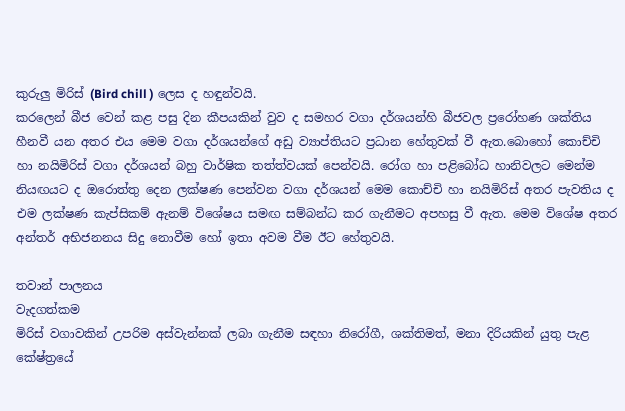කුරුලු මිරිස් (Bird chill ) ලෙස ද හඳුන්වයි.
කරලෙන් බීජ වෙන් කළ පසු දින කීපයකින් වුව ද සමහර වගා දර්ශයන්හි බීජවල ප්‍රරෝහණ ශක්තිය හීනවී යන අතර එය මෙම වගා දර්ශයන්ගේ අඩු ව්‍යාප්තියට ප්‍රධාන හේතුවක් වී ඇත.බොහෝ කොච්චි හා නයිමිරිස් වගා දර්ශයන් බහු වාර්ෂික තත්ත්වයක් පෙන්වයි. රෝග හා පළිබෝධ හානිවලට මෙන්ම නියඟයට ද ඔරොත්තු දෙන ලක්ෂණ පෙන්වන වගා දර්ශයන් මෙම කොච්චි හා නයිමිරිස් අතර පැවතිය ද එම ලක්ෂණ කැප්සිකම් ඇනම් විශේෂය සමඟ සම්බන්ධ කර ගැනීමට අපහසු වී ඇත. මෙම විශේෂ අතර අන්තර් අභිජනනය සිදු නොවීම හෝ ඉතා අවම වීම ඊට හේතුවයි.

තවාන් පාලනය
වැදගත්කම
මිරිස් වගාවකින් උපරිම අස්වැන්නක් ලබා ගැනීම සඳහා නිරෝගී, ශක්තිමත්, මනා දිරියකින් යුතු පැළ කේෂ්ත්‍රයේ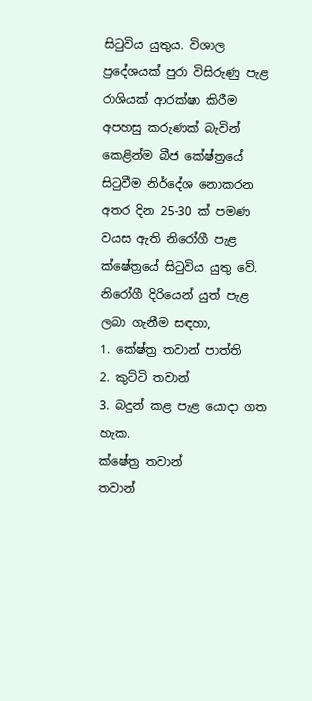සිටුවිය යුතුය. විශාල ප්‍රදේශයක් පුරා විසිරුණු පැළ රාශියක් ආරක්ෂා කිරීම අපහසු කරුණක් බැවින් කෙළින්ම බීජ කේෂ්ත්‍රයේ සිටුවීම නිර්දේශ නොකරන අතර දින 25-30 ක් පමණ වයස ඇති නිරෝගී පැළ ක්ෂේත්‍රයේ සිටුවිය යුතු වේ.
නිරෝගී දිරියෙන් යුත් පැළ ලබා ගැනීම සඳහා,
1. කේෂ්ත්‍ර තවාන් පාත්ති
2. කුට්ටි තවාන්
3. බදුන් කළ පැළ යොදා ගත හැක.
ක්ෂේත්‍ර තවාන්
තවාන්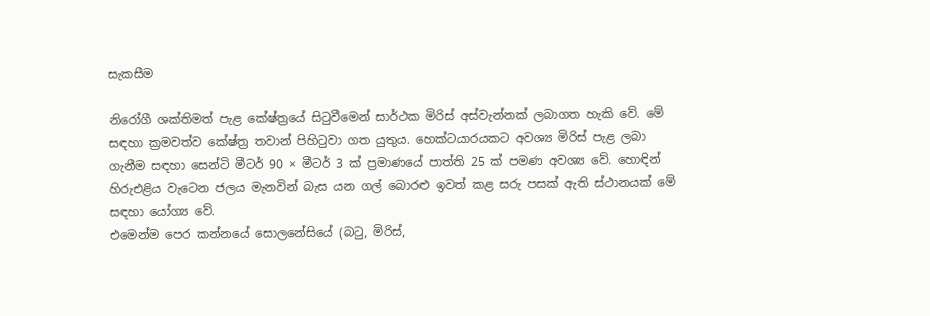සැකසීම

නිරෝගී ශක්තිමත් පැළ කේෂ්ත්‍රයේ සිටුවීමෙන් සාර්ථක මිරිස් අස්වැන්නක් ලබාගත හැකි වේ. මේ සඳහා ක්‍රමවත්ව කේෂ්ත්‍ර තවාන් පිහිටුවා ගත යුතුය. හෙක්ටයාරයකට අවශ්‍ය මිරිස් පැළ ලබා ගැනීම සඳහා සෙන්ටි මීටර් 90 × මීටර් 3 ක් ප්‍රමාණයේ පාත්ති 25 ක් පමණ අවශ්‍ය වේ. හොඳින් හිරුඑළිය වැටෙන ජලය මැනවින් බැස යන ගල් බොරළු ඉවත් කළ සරු පසක් ඇති ස්ථානයක් මේ සඳහා යෝග්‍ය වේ.
එමෙන්ම පෙර කන්නයේ සොලනේසියේ (බටු, මිරිස්,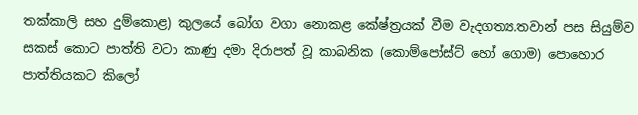තක්කාලි සහ දුම්කොළ) කුලයේ බෝග වගා නොකළ කේෂ්ත්‍රයක් වීම වැදගත්‍ය.තවාන් පස සියුම්ව සකස් කොට පාත්ති වටා කාණු දමා දිරාපත් වූ කාබනික (කොම්පෝස්ට් හෝ ගොම) පොහොර පාත්තියකට කිලෝ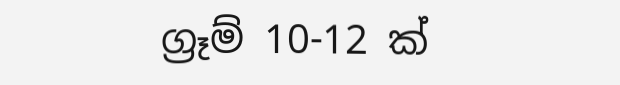ග්‍රෑම් 10-12 ක්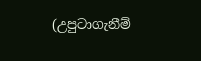(උපුටාගැනීම්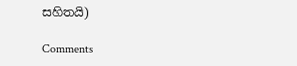සහිතයි)

Comments